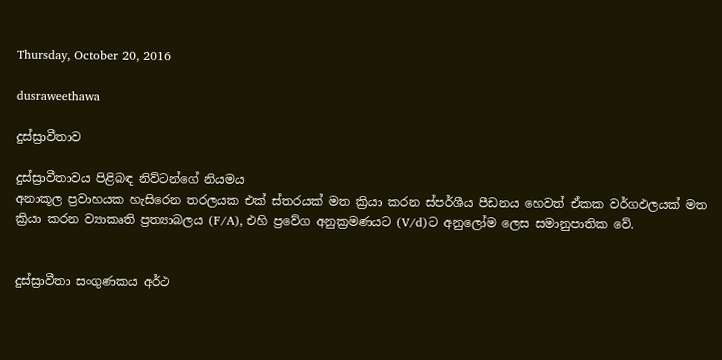Thursday, October 20, 2016

dusraweethawa

දුස්ස්‍රාවීතාව

දුස්ස්‍රාවීතාවය පිළිබඳ නිව්ටන්ගේ නියමය
අනාකූල ප්‍රවාහයක හැසිරෙන තරලයක එක් ස්තරයක් මත ක්‍රියා කරන ස්පර්ශීය පීඩනය හෙවත් ඒකක වර්ගඵලයක් මත ක්‍රියා කරන ව්‍යාකෘති ප්‍රත්‍යාබලය (F/A), එහි ප්‍රවේග අනුක්‍රමණයට (V/d)ට අනුලෝම ලෙස සමානුපාතික වේ.


දුස්ස්‍රාවීතා සංගුණකය අර්ථ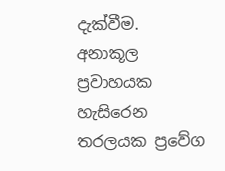දැක්වීම.
අනාකූල ප්‍රවාහයක හැසිරෙන තරලයක ප්‍රවේග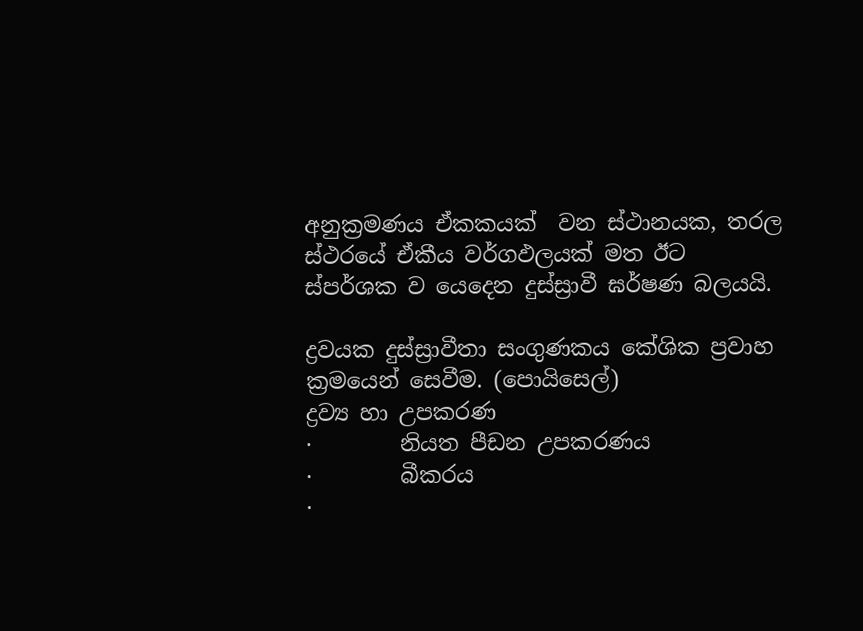අනුක්‍රමණය ඒකකයක්  වන ස්ථානයක, තරල ස්ථරයේ ඒකීය වර්ගඵලයක් මත ඊට ස්පර්ශක ව යෙදෙන දුස්ස්‍රාවී ඝර්ෂණ බලයයි.

ද්‍රවයක දුස්ස්‍රාවීතා සංගුණකය කේශික ප්‍රවාහ ක්‍රමයෙන් සෙවීම. (පොයිසෙල්)
ද්‍රව්‍ය හා උපකරණ
·        නියත පීඩන උපකරණය
·        බීකරය
·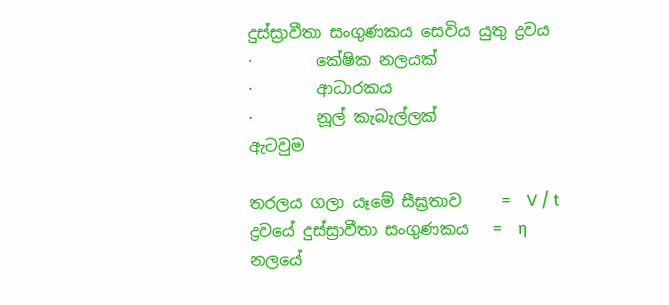දුස්ස්‍රාවීතා සංගුණකය සෙවිය යුතු ද්‍රවය
·        කේෂික නලයක්
·        ආධාරකය
·        නූල් කැබැල්ලක්
ඇටවුම

තරලය ගලා යෑමේ සීඝ්‍රතාව     =  V / t
ද්‍රවයේ දුස්ස්‍රාවීතා සංගුණකය   =  η
නලයේ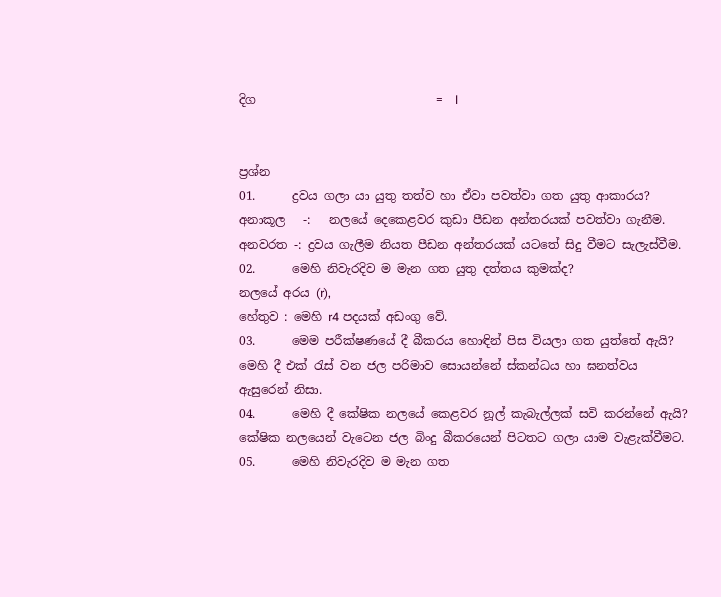දිග                              =  l


ප්‍රශ්න
01.      ද්‍රවය ගලා යා යුතු තත්ව හා ඒවා පවත්වා ගත යුතු ආකාරය?
අනාකූල   -:   නලයේ දෙකෙළවර කුඩා පීඩන අන්තරයක් පවත්වා ගැනීම.
අනවරත -: ද්‍රවය ගැලීම නියත පීඩන අන්තරයක් යටතේ සිදු වීමට සැලැස්වීම.
02.      මෙහි නිවැරදිව ම මැන ගත යුතු දත්තය කුමක්ද?
නලයේ අරය (r),
හේතුව : මෙහි r4 පදයක් අඩංගු වේ.
03.      මෙම පරීක්ෂණයේ දී බීකරය හොඳින් පිස වියලා ගත යුත්තේ ඇයි?
මෙහි දී එක් රැස් වන ජල පරිමාව සොයන්නේ ස්කන්ධය හා ඝනත්වය ඇසුරෙන් නිසා.
04.      මෙහි දී කේෂික නලයේ කෙළවර නූල් කැබැල්ලක් සවි කරන්නේ ඇයි?
කේෂික නලයෙන් වැටෙන ජල බිංදු බීකරයෙන් පිටතට ගලා යාම වැළැක්වීමට.
05.      මෙහි නිවැරදිව ම මැන ගත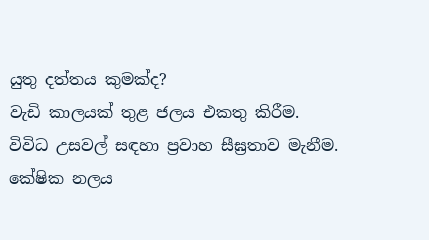යුතු දත්තය කුමක්ද?
වැඩි කාලයක් තුළ ජලය එකතු කිරීම.
විවිධ උසවල් සඳහා ප්‍රවාහ සීඝ්‍රතාව මැනීම.
කේෂික නලය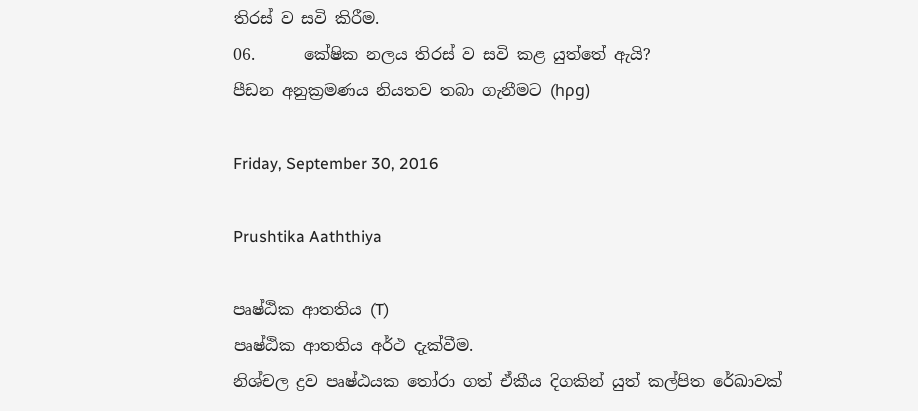තිරස් ව සවි කිරීම.
06.      කේෂික නලය තිරස් ව සවි කළ යුත්තේ ඇයි?
පීඩන අනුක්‍රමණය නියතව තබා ගැනීමට (hρg)

Friday, September 30, 2016

Prushtika Aaththiya

පෘෂ්ඨික ආතතිය (T)
පෘෂ්ඨික ආතතිය අර්ථ දැක්වීම.
නිශ්චල ද්‍රව පෘෂ්ඨයක තෝරා ගත් ඒකීය දිගකින් යුත් කල්පිත රේඛාවක්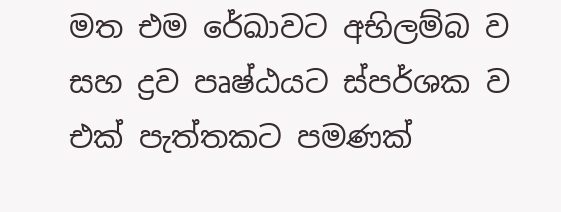මත එම රේඛාවට අභිලම්බ ව සහ ද්‍රව පෘෂ්ඨයට ස්පර්ශක ව එක් පැත්තකට පමණක්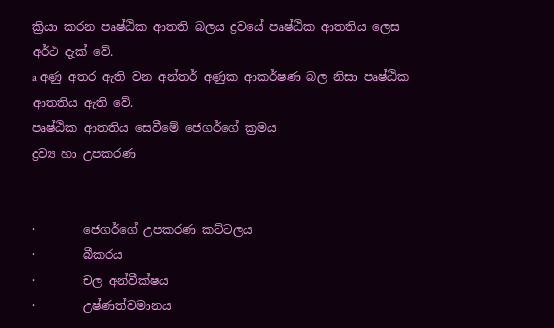ක්‍රියා කරන පෘෂ්ඨික ආතති බලය ද්‍රවයේ පෘෂ්ඨික ආතතිය ලෙස අර්ථ දැක් වේ.
a අණු අතර ඇති වන අන්තර් අණුක ආකර්ෂණ බල නිසා පෘෂ්ඨික ආතතිය ඇති වේ.
පෘෂ්ඨික ආතතිය සෙවීමේ ජෙගර්ගේ ක්‍රමය
ද්‍රව්‍ය හා උපකරණ


·        ජෙගර්ගේ උපකරණ කට්ටලය
·        බීකරය
·        චල අන්වීක්ෂය
·        උෂ්ණත්වමානය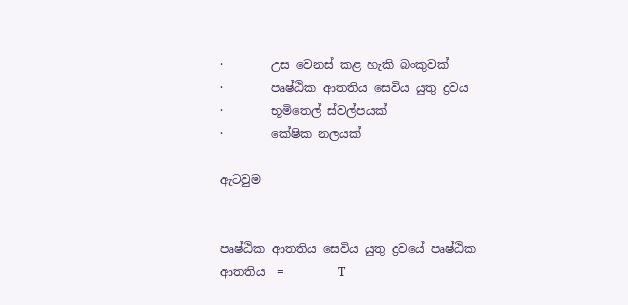·        උස වෙනස් කළ හැකි බංකුවක්
·        පෘෂ්ඨික ආතතිය සෙවිය යුතු ද්‍රවය
·        භූමිතෙල් ස්වල්පයක්
·        කේෂික නලයක්

ඇටවුම


පෘෂ්ඨික ආතතිය සෙවිය යුතු ද්‍රවයේ පෘෂ්ඨික ආතතිය  =         T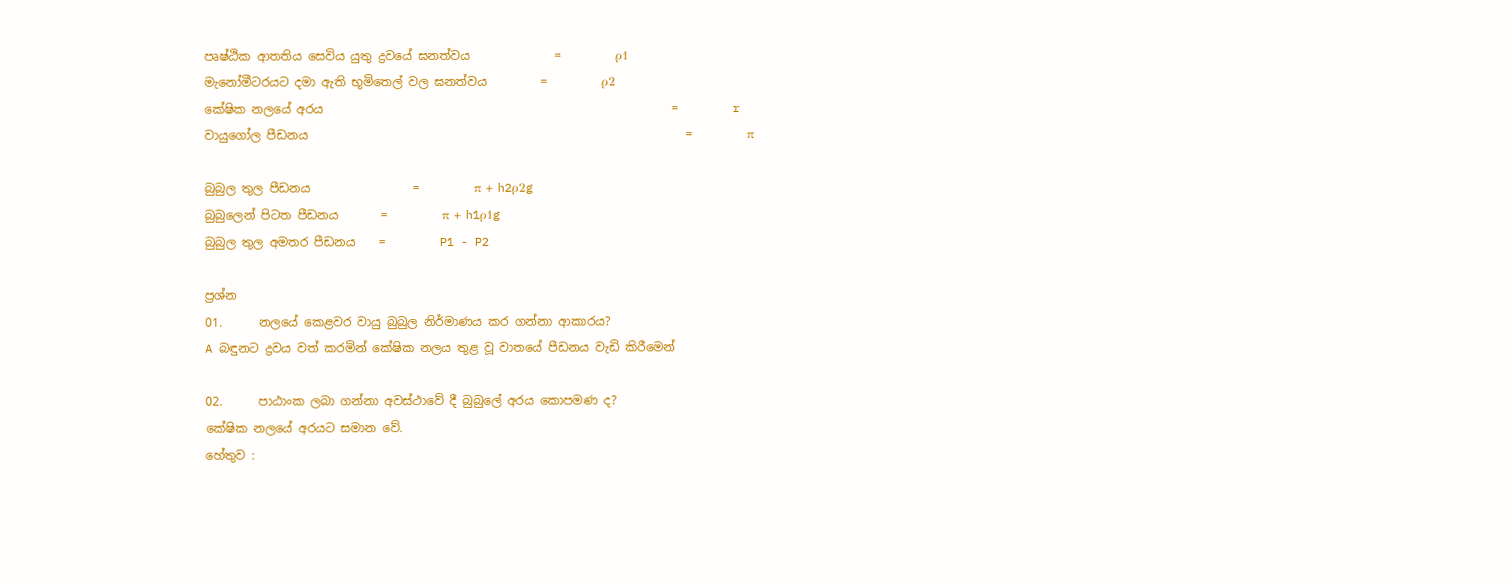පෘෂ්ඨික ආතතිය සෙවිය යුතු ද්‍රවයේ ඝනත්වය              =         ρ1
මැනෝමීටරයට දමා ඇති භූමිතෙල් වල ඝනත්වය         =         ρ2
කේෂික නලයේ අරය                                                          =         r
වායුගෝල පීඩනය                                                               =         π

බුබුල තුල පීඩනය                 =         π + h2ρ2g
බුබුලෙන් පිටත පීඩනය       =         π + h1ρ1g
බුබුල තුල අමතර පීඩනය    =         P1 - P2

ප්‍රශ්න
01.      නලයේ කෙළවර වායු බුබුල නිර්මාණය කර ගන්නා ආකාරය?
A බඳුනට ද්‍රවය වත් කරමින් කේෂික නලය තුළ වූ වාතයේ පීඩනය වැඩි කිරීමෙන්

02.      පාඨාංක ලබා ගන්නා අවස්ථාවේ දී බුබුලේ අරය කොපමණ ද?
කේෂික නලයේ අරයට සමාන වේ.
හේතුව :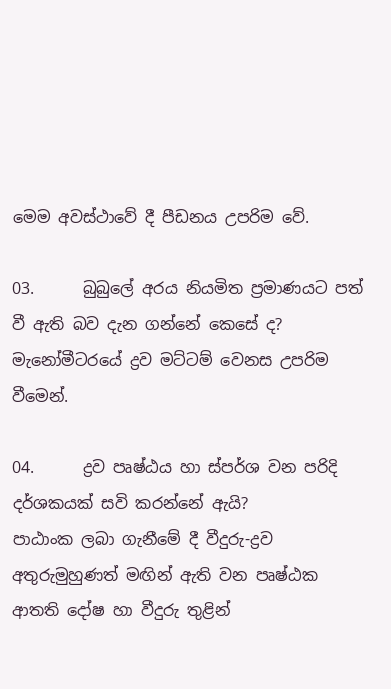මෙම අවස්ථාවේ දී පීඩනය උපරිම වේ.

03.      බුබුලේ අරය නියමිත ප්‍රමාණයට පත් වී ඇති බව දැන ගන්නේ කෙසේ ද?
මැනෝමීටරයේ ද්‍රව මට්ටම් වෙනස උපරිම වීමෙන්.

04.      ද්‍රව පෘෂ්ඨය හා ස්පර්ශ වන පරිදි දර්ශකයක් සවි කරන්නේ ඇයි?
පාඨාංක ලබා ගැනීමේ දී වීදුරු-ද්‍රව අතුරුමුහුණත් මඟින් ඇති වන පෘෂ්ඨක ආතති දෝෂ හා වීදුරු තුළින්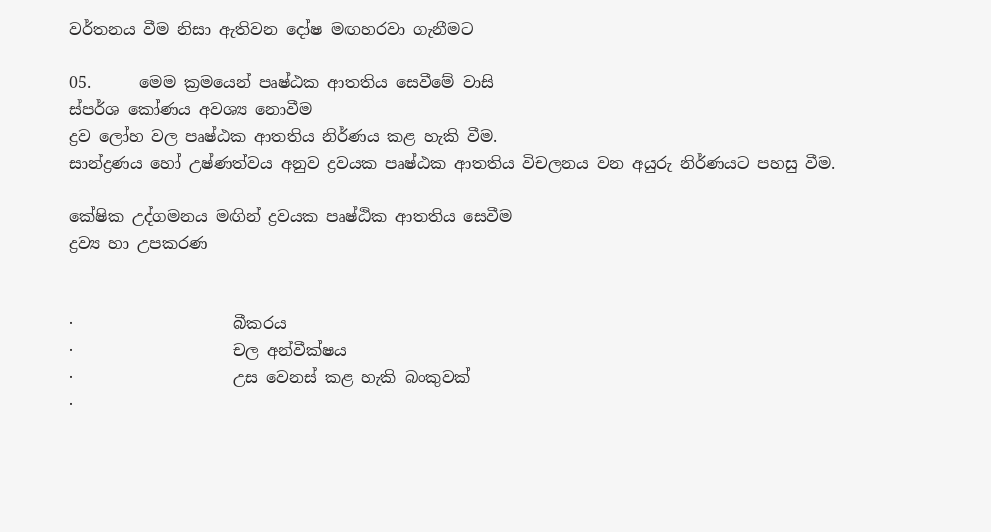වර්තනය වීම නිසා ඇතිවන දෝෂ මඟහරවා ගැනීමට

05.      මෙම ක්‍රමයෙන් පෘෂ්ඨක ආතතිය සෙවීමේ වාසි
ස්පර්ශ කෝණය අවශ්‍ය නොවීම
ද්‍රව ලෝහ වල පෘෂ්ඨක ආතතිය නිර්ණය කළ හැකි වීම.
සාන්ද්‍රණය හෝ උෂ්ණත්වය අනුව ද්‍රවයක පෘෂ්ඨක ආතතිය විචලනය වන අයුරු නිර්ණයට පහසු වීම.

කේෂික උද්ගමනය මඟින් ද්‍රවයක පෘෂ්ඨික ආතතිය සෙවීම
ද්‍රව්‍ය හා උපකරණ


·                    බීකරය
·                    චල අන්වීක්ෂය
·                    උස වෙනස් කළ හැකි බංකුවක්
·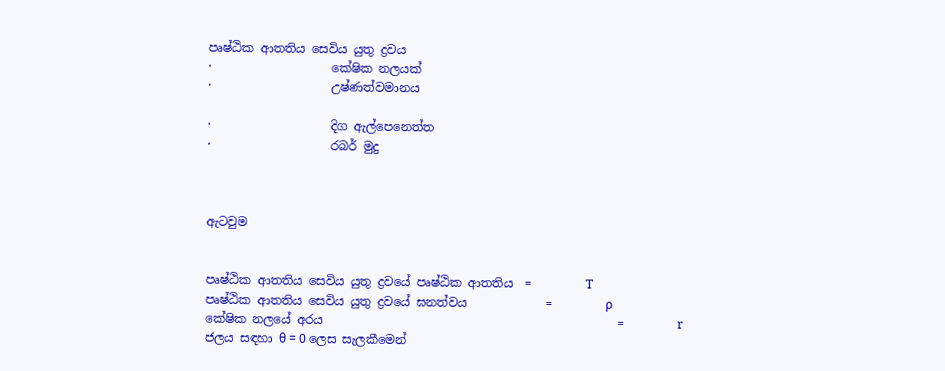පෘෂ්ඨික ආතතිය සෙවිය යුතු ද්‍රවය
·                    කේෂික නලයක්
·                    උෂ්ණත්වමානය

·                    දිග ඇල්පෙනෙත්ත
·                    රබර් මුදු



ඇටවුම


පෘෂ්ඨික ආතතිය සෙවිය යුතු ද්‍රවයේ පෘෂ්ඨික ආතතිය  =         T
පෘෂ්ඨික ආතතිය සෙවිය යුතු ද්‍රවයේ ඝනත්වය             =         ρ
කේෂික නලයේ අරය                                                 =         r
ජලය සඳහා θ = 0 ලෙස සැලකීමෙන්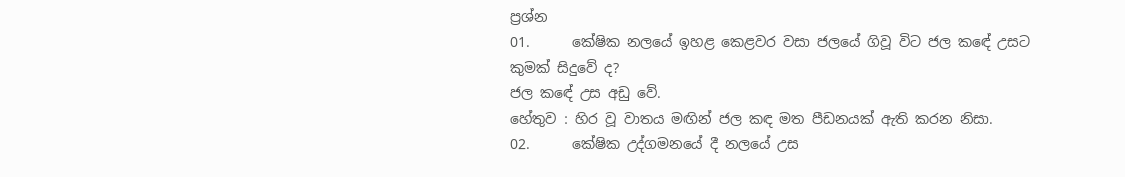ප්‍රශ්න
01.      කේෂික නලයේ ඉහළ කෙළවර වසා ජලයේ ගිවූ විට ජල කඳේ උසට කුමක් සිදුවේ ද?
ජල කඳේ උස අඩු වේ.
හේතුව : හිර වූ වාතය මඟින් ජල කඳ මත පීඩනයක් ඇති කරන නිසා.
02.      කේෂික උද්ගමනයේ දී නලයේ උස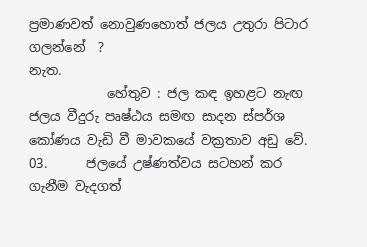ප්‍රමාණවත් නොවුණහොත් ජලය උතුරා පිටාර ගලන්නේ  ?
නැත.
            හේතුව : ජල කඳ ඉහළට නැඟ ජලය වීදුරු පෘෂ්ඨය සමඟ සාදන ස්පර්ශ කෝණය වැඩි වී මාවකයේ වක්‍රතාව අඩු වේ.
03.      ජලයේ උෂ්ණත්වය සටහන් කර ගැනීම වැදගත්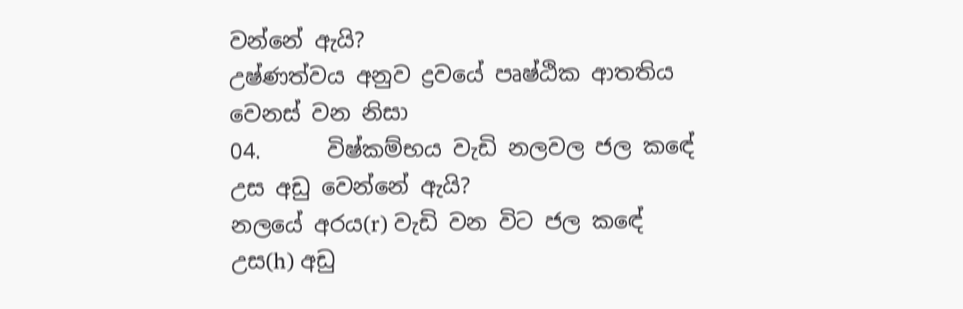වන්නේ ඇයි?
උෂ්ණත්වය අනුව ද්‍රවයේ පෘෂ්ඨික ආතතිය වෙනස් වන නිසා
04.      විෂ්කම්භය වැඩි නලවල ජල කඳේ උස අඩු වෙන්නේ ඇයි?
නලයේ අරය(r) වැඩි වන විට ජල කඳේ උස(h) අඩු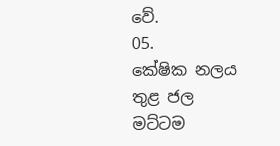වේ.
05.      කේෂික නලය තුළ ජල මට්ටම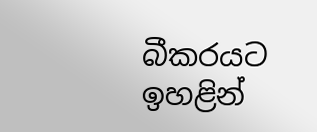බීකරයට ඉහළින්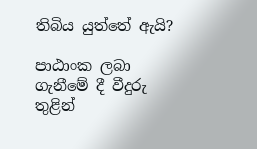තිබිය යුත්තේ ඇයි?

පාඨාංක ලබා ගැනීමේ දී වීදුරු තුළින්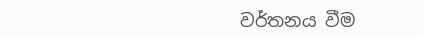වර්තනය වීම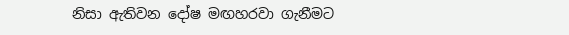නිසා ඇතිවන දෝෂ මඟහරවා ගැනීමට